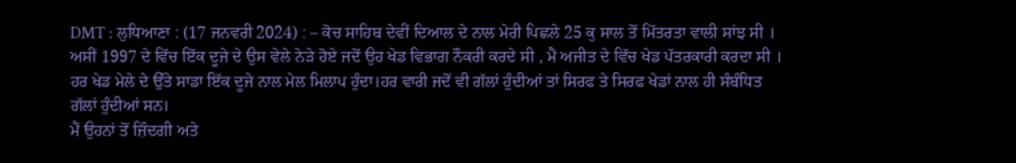DMT : ਲੁਧਿਆਣਾ : (17 ਜਨਵਰੀ 2024) : – ਕੋਚ ਸਾਹਿਬ ਦੇਵੀਂ ਦਿਆਲ ਦੇ ਨਾਲ ਮੇਰੀ ਪਿਛਲੇ 25 ਕੁ ਸਾਲ ਤੋਂ ਮਿੱਤਰਤਾ ਵਾਲੀ ਸਾਂਝ ਸੀ । ਅਸੀਂ 1997 ਦੇ ਵਿੱਚ ਇੱਕ ਦੂਜੇ ਦੇ ਉਸ ਵੇਲੇ ਨੇੜੇ ਹੋਏ ਜਦੋਂ ਉਹ ਖੇਡ ਵਿਭਾਗ ਨੌਕਰੀ ਕਰਦੇ ਸੀ , ਮੈਂ ਅਜੀਤ ਦੇ ਵਿੱਚ ਖੇਡ ਪੱਤਰਕਾਰੀ ਕਰਦਾ ਸੀ । ਹਰ ਖੇਡ ਮੇਲੇ ਦੇ ਉੱਤੇ ਸਾਡਾ ਇੱਕ ਦੂਜੇ ਨਾਲ ਮੇਲ ਮਿਲਾਪ ਹੁੰਦਾ।ਹਰ ਵਾਰੀ ਜਦੋਂ ਵੀ ਗੱਲਾਂ ਹੁੰਦੀਆਂ ਤਾਂ ਸਿਰਫ ਤੇ ਸਿਰਫ ਖੇਡਾਂ ਨਾਲ ਹੀ ਸੰਬੰਧਿਤ ਗੱਲਾਂ ਹੁੰਦੀਆਂ ਸਨ।
ਮੈਂ ਉਹਨਾਂ ਤੋਂ ਜ਼ਿੰਦਗੀ ਅਤੇ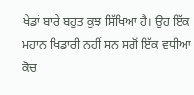ਖੇਡਾਂ ਬਾਰੇ ਬਹੁਤ ਕੁਝ ਸਿੱਖਿਆ ਹੈ। ਉਹ ਇੱਕ ਮਹਾਨ ਖਿਡਾਰੀ ਨਹੀਂ ਸਨ ਸਗੋਂ ਇੱਕ ਵਧੀਆ ਕੋਚ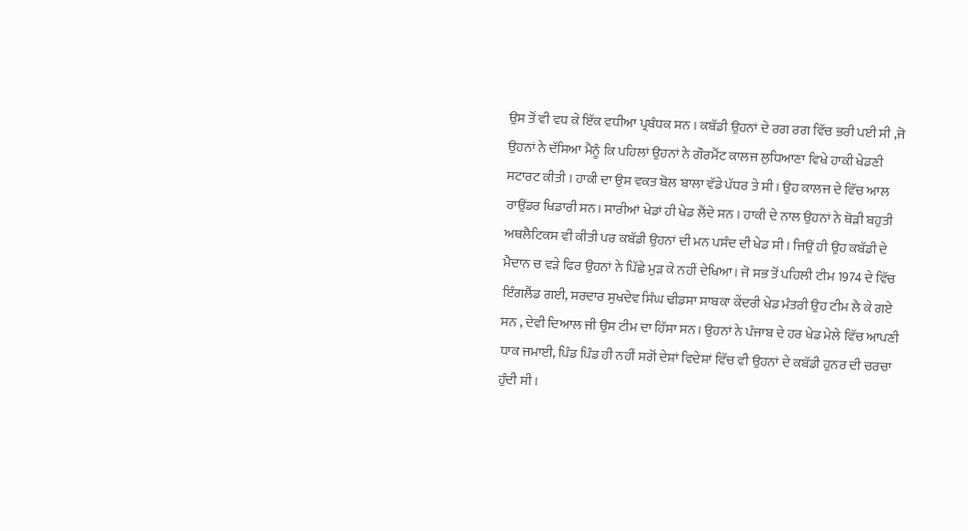ਉਸ ਤੋਂ ਵੀ ਵਧ ਕੇ ਇੱਕ ਵਧੀਆ ਪ੍ਰਬੰਧਕ ਸਨ । ਕਬੱਡੀ ਉਹਨਾਂ ਦੇ ਰਗ ਰਗ ਵਿੱਚ ਭਰੀ ਪਈ ਸੀ ,ਜੋ ਉਹਨਾਂ ਨੇ ਦੱਸਿਆ ਮੈਨੂੰ ਕਿ ਪਹਿਲਾਂ ਉਹਨਾਂ ਨੇ ਗੌਰਮੈਂਟ ਕਾਲਜ ਲੁਧਿਆਣਾ ਵਿਖੇ ਹਾਕੀ ਖੇਡਣੀ ਸਟਾਰਟ ਕੀਤੀ । ਹਾਕੀ ਦਾ ਉਸ ਵਕਤ ਬੋਲ ਬਾਲਾ ਵੱਡੇ ਪੱਧਰ ਤੇ ਸੀ । ਉਹ ਕਾਲਜ ਦੇ ਵਿੱਚ ਆਲ ਰਾਉਂਡਰ ਖਿਡਾਰੀ ਸਨ। ਸਾਰੀਆਂ ਖੇਡਾਂ ਹੀ ਖੇਡ ਲੈਂਦੇ ਸਨ । ਹਾਕੀ ਦੇ ਨਾਲ ਉਹਨਾਂ ਨੇ ਥੋੜੀ ਬਹੁਤੀ ਅਥਲੈਟਿਕਸ ਵੀ ਕੀਤੀ ਪਰ ਕਬੱਡੀ ਉਹਨਾਂ ਦੀ ਮਨ ਪਸੰਦ ਦੀ ਖੇਡ ਸੀ। ਜਿਉਂ ਹੀ ਉਹ ਕਬੱਡੀ ਦੇ ਮੈਦਾਨ ਚ ਵੜੇ ਫਿਰ ਉਹਨਾਂ ਨੇ ਪਿੱਛੇ ਮੁੜ ਕੇ ਨਹੀਂ ਦੇਖਿਆ। ਜੋ ਸਭ ਤੋਂ ਪਹਿਲੀ ਟੀਮ 1974 ਦੇ ਵਿੱਚ ਇੰਗਲੈਂਡ ਗਈ, ਸਰਦਾਰ ਸੁਖਦੇਵ ਸਿੰਘ ਢੀਡਸਾ ਸਾਬਕਾ ਕੇਂਦਰੀ ਖੇਡ ਮੰਤਰੀ ਉਹ ਟੀਮ ਲੈ ਕੇ ਗਏ ਸਨ , ਦੇਵੀ ਦਿਆਲ ਜੀ ਉਸ ਟੀਮ ਦਾ ਹਿੱਸਾ ਸਨ। ਉਹਨਾਂ ਨੇ ਪੰਜਾਬ ਦੇ ਹਰ ਖੇਡ ਮੇਲੇ ਵਿੱਚ ਆਪਣੀ ਧਾਕ ਜਮਾਈ, ਪਿੰਡ ਪਿੰਡ ਹੀ ਨਹੀਂ ਸਗੋਂ ਦੇਸ਼ਾਂ ਵਿਦੇਸ਼ਾਂ ਵਿੱਚ ਵੀ ਉਹਨਾਂ ਦੇ ਕਬੱਡੀ ਹੁਨਰ ਦੀ ਚਰਚਾ ਹੁੰਦੀ ਸੀ।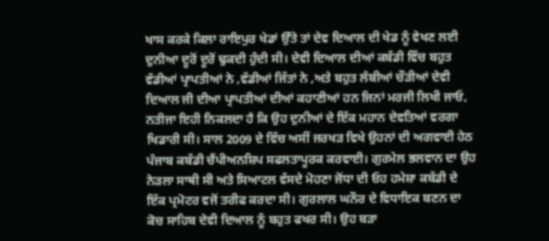ਖਾਸ ਕਰਕੇ ਕਿਲਾ ਰਾਇਪੁਰ ਖੇਡਾਂ ਉੱਤੇ ਤਾਂ ਦੇਵ ਦਿਆਲ ਦੀ ਖੇਡ ਨੂੰ ਵੇਖਣ ਲਈ ਦੁਨੀਆ ਦੂਰੋਂ ਦੂਰੋਂ ਢੁਕਦੀ ਹੁੰਦੀ ਸੀ। ਦੇਵੀ ਦਿਆਲ ਦੀਆਂ ਕਬੱਡੀ ਵਿੱਚ ਬਹੁਤ ਵੱਡੀਆਂ ਪ੍ਰਾਪਤੀਆਂ ਨੇ ,ਵੱਡੀਆਂ ਜਿੱਤਾਂ ਨੇ ,ਅਤੇ ਬਹੁਤ ਲੰਬੀਆਂ ਚੌੜੀਆਂ ਦੇਵੀ ਦਿਆਲ ਜੀ ਦੀਆ ਪ੍ਰਾਪਤੀਆਂ ਦੀਆਂ ਕਹਾਣੀਆਂ ਹਨ ਜਿਨਾਂ ਮਰਜੀ ਲਿਖੀ ਜਾਓ, ਨਤੀਜਾ ਇਹੀ ਨਿਕਲਦਾ ਹੈ ਕਿ ਉਹ ਦੁਨੀਆਂ ਦੇ ਇੱਕ ਮਹਾਨ ਦੇਵਤਿਆਂ ਵਰਗਾ ਖਿਡਾਰੀ ਸੀ। ਸਾਲ 2009 ਦੇ ਵਿੱਚ ਅਸੀਂ ਜਰਖੜ ਵਿਖੇ ਉਹਨਾਂ ਦੀ ਅਗਵਾਈ ਹੇਠ ਪੰਜਾਬ ਕਬੱਡੀ ਚੈਂਪੀਅਨਸ਼ਿਪ ਸਫਲਤਾਪੂਰਕ ਕਰਵਾਈ। ਗੁਰਮੇਲ ਭਲਵਾਨ ਦਾ ਉਹ ਨੇੜਲਾ ਸਾਥੀ ਸੀ ਅਤੇ ਸਿਆਟਲ ਵੱਸਦੇ ਮੋਹਣਾ ਜੋਂਧਾ ਦੀ ਓਹ ਹਮੇਸ਼ਾ ਕਬੱਡੀ ਦੇ ਇੱਕ ਪ੍ਰਮੋਟਰ ਵਜੋਂ ਤਰੀਫ ਕਰਦਾ ਸੀ। ਗੁਰਲਾਲ ਘਨੌਰ ਦੇ ਵਿਧਾਇਕ ਬਣਨ ਦਾ ਕੋਚ ਸਾਹਿਬ ਦੇਵੀ ਦਿਆਲ ਨੂੰ ਬਹੁਤ ਫਖਰ ਸੀ। ਉਹ ਬੜਾ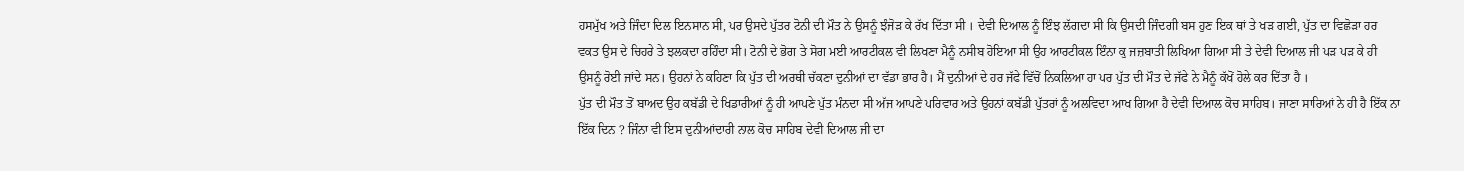ਹਸਮੁੱਖ ਅਤੇ ਜਿੰਦਾ ਦਿਲ ਇਨਸਾਨ ਸੀ, ਪਰ ਉਸਦੇ ਪੁੱਤਰ ਟੋਨੀ ਦੀ ਮੌਤ ਨੇ ਉਸਨੂੰ ਝੰਜੋੜ ਕੇ ਰੱਖ ਦਿੱਤਾ ਸੀ । ਦੇਵੀ ਦਿਆਲ ਨੂੰ ਇੰਝ ਲੱਗਦਾ ਸੀ ਕਿ ਉਸਦੀ ਜਿੰਦਗੀ ਬਸ ਹੁਣ ਇਕ ਥਾਂ ਤੇ ਖੜ ਗਈ, ਪੁੱਤ ਦਾ ਵਿਛੋੜਾ ਹਰ ਵਕਤ ਉਸ ਦੇ ਚਿਹਰੇ ਤੇ ਝਲਕਦਾ ਰਹਿੰਦਾ ਸੀ। ਟੋਨੀ ਦੇ ਭੋਗ ਤੇ ਸੋਗ ਮਈ ਆਰਟੀਕਲ ਵੀ ਲਿਖਣਾ ਮੈਨੂੰ ਨਸੀਬ ਹੋਇਆ ਸੀ ਉਹ ਆਰਟੀਕਲ ਇੰਨਾ ਕੁ ਜਜ਼ਬਾਤੀ ਲਿਖਿਆ ਗਿਆ ਸੀ ਤੇ ਦੇਵੀ ਦਿਆਲ ਜੀ ਪੜ ਪੜ ਕੇ ਹੀ ਉਸਨੂੰ ਰੋਈ ਜਾਂਦੇ ਸਨ। ਉਹਨਾਂ ਨੇ ਕਹਿਣਾ ਕਿ ਪੁੱਤ ਦੀ ਅਰਥੀ ਚੱਕਣਾ ਦੁਨੀਆਂ ਦਾ ਵੱਡਾ ਭਾਰ ਹੈ। ਮੈਂ ਦੁਨੀਆਂ ਦੇ ਹਰ ਜੱਫੇ ਵਿੱਚੋਂ ਨਿਕਲਿਆ ਹਾ ਪਰ ਪੁੱਤ ਦੀ ਮੌਤ ਦੇ ਜੱਫੇ ਨੇ ਮੈਨੂੰ ਕੱਖੋਂ ਹੋਲੇ ਕਰ ਦਿੱਤਾ ਹੈ ।
ਪੁੱਤ ਦੀ ਮੌਤ ਤੋਂ ਬਾਅਦ ਉਹ ਕਬੱਡੀ ਦੇ ਖਿਡਾਰੀਆਂ ਨੂੰ ਹੀ ਆਪਣੇ ਪੁੱਤ ਮੰਨਦਾ ਸੀ ਅੱਜ ਆਪਣੇ ਪਰਿਵਾਰ ਅਤੇ ਉਹਨਾਂ ਕਬੱਡੀ ਪੁੱਤਰਾਂ ਨੂੰ ਅਲਵਿਦਾ ਆਖ ਗਿਆ ਹੈ ਦੇਵੀ ਦਿਆਲ ਕੋਚ ਸਾਹਿਬ। ਜਾਣਾ ਸਾਰਿਆਂ ਨੇ ਹੀ ਹੈ ਇੱਕ ਨਾ ਇੱਕ ਦਿਨ ? ਜਿੰਨਾ ਵੀ ਇਸ ਦੁਨੀਆਂਦਾਰੀ ਨਾਲ ਕੋਚ ਸਾਹਿਬ ਦੇਵੀ ਦਿਆਲ ਜੀ ਦਾ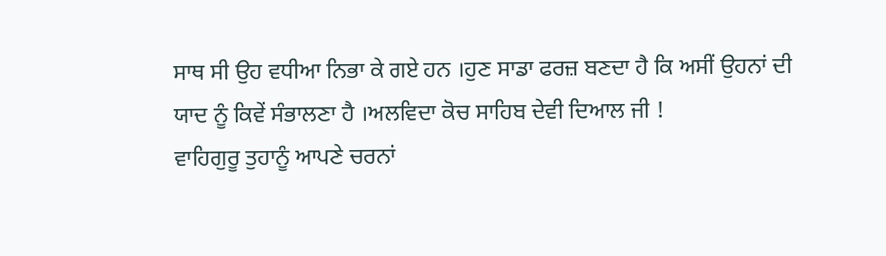ਸਾਥ ਸੀ ਉਹ ਵਧੀਆ ਨਿਭਾ ਕੇ ਗਏ ਹਨ ।ਹੁਣ ਸਾਡਾ ਫਰਜ਼ ਬਣਦਾ ਹੈ ਕਿ ਅਸੀਂ ਉਹਨਾਂ ਦੀ ਯਾਦ ਨੂੰ ਕਿਵੇਂ ਸੰਭਾਲਣਾ ਹੈ ।ਅਲਵਿਦਾ ਕੋਚ ਸਾਹਿਬ ਦੇਵੀ ਦਿਆਲ ਜੀ !
ਵਾਹਿਗੁਰੂ ਤੁਹਾਨੂੰ ਆਪਣੇ ਚਰਨਾਂ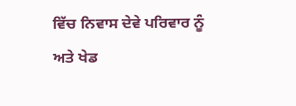ਵਿੱਚ ਨਿਵਾਸ ਦੇਵੇ ਪਰਿਵਾਰ ਨੂੰ ਅਤੇ ਖੇਡ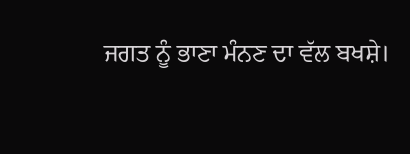ਜਗਤ ਨੂੰ ਭਾਣਾ ਮੰਨਣ ਦਾ ਵੱਲ ਬਖਸ਼ੇ।